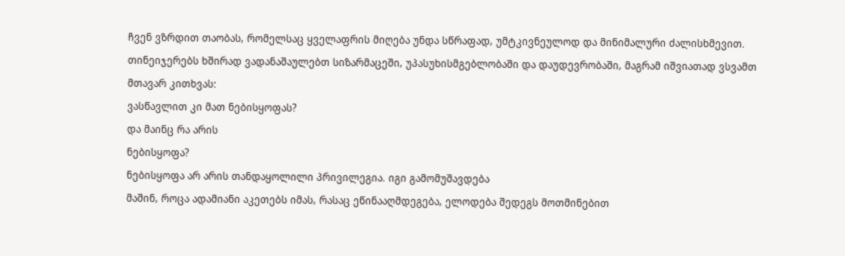ჩვენ ვზრდით თაობას, რომელსაც ყველაფრის მიღება უნდა სწრაფად, უმტკივნეულოდ და მინიმალური ძალისხმევით. თინეიჯერებს ხშირად ვადანაშაულებთ სიზარმაცეში, უპასუხისმგებლობაში და დაუდევრობაში, მაგრამ იშვიათად ვსვამთ მთავარ კითხვას:
ვასწავლით კი მათ ნებისყოფას?
და მაინც რა არის
ნებისყოფა?
ნებისყოფა არ არის თანდაყოლილი პრივილეგია. იგი გამომუშავდება
მაშინ, როცა ადამიანი აკეთებს იმას, რასაც ეწინააღმდეგება, ელოდება შედეგს მოთმინებით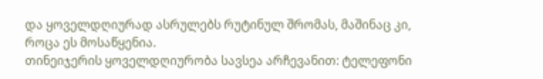და ყოველდღიურად ასრულებს რუტინულ შრომას, მაშინაც კი, როცა ეს მოსაწყენია.
თინეიჯერის ყოველდღიურობა სავსეა არჩევანით: ტელეფონი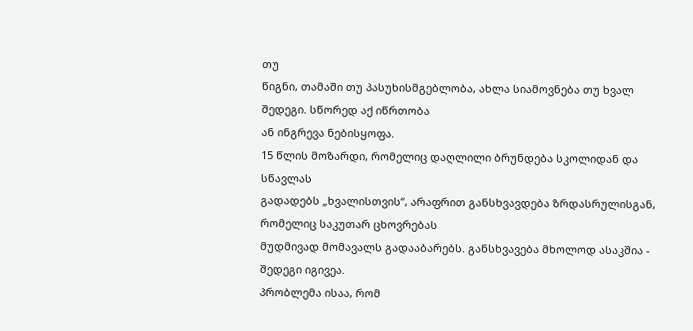თუ
წიგნი, თამაში თუ პასუხისმგებლობა, ახლა სიამოვნება თუ ხვალ შედეგი. სწორედ აქ იწრთობა
ან ინგრევა ნებისყოფა.
15 წლის მოზარდი, რომელიც დაღლილი ბრუნდება სკოლიდან და სწავლას
გადადებს „ხვალისთვის“, არაფრით განსხვავდება ზრდასრულისგან, რომელიც საკუთარ ცხოვრებას
მუდმივად მომავალს გადააბარებს. განსხვავება მხოლოდ ასაკშია - შედეგი იგივეა.
პრობლემა ისაა, რომ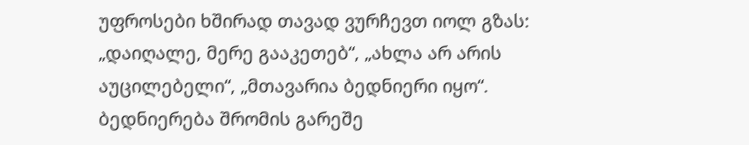უფროსები ხშირად თავად ვურჩევთ იოლ გზას:
„დაიღალე, მერე გააკეთებ“, „ახლა არ არის აუცილებელი“, „მთავარია ბედნიერი იყო“.
ბედნიერება შრომის გარეშე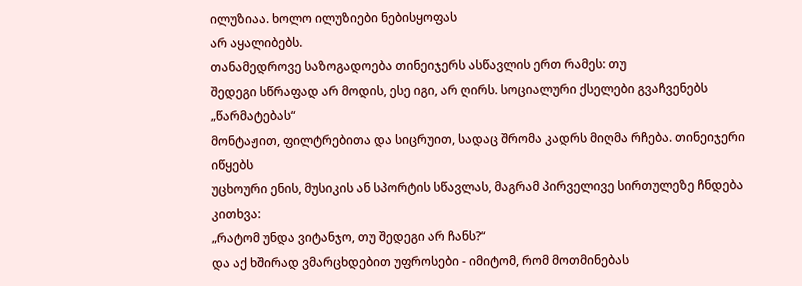ილუზიაა. ხოლო ილუზიები ნებისყოფას
არ აყალიბებს.
თანამედროვე საზოგადოება თინეიჯერს ასწავლის ერთ რამეს: თუ
შედეგი სწრაფად არ მოდის, ესე იგი, არ ღირს. სოციალური ქსელები გვაჩვენებს „წარმატებას“
მონტაჟით, ფილტრებითა და სიცრუით, სადაც შრომა კადრს მიღმა რჩება. თინეიჯერი იწყებს
უცხოური ენის, მუსიკის ან სპორტის სწავლას, მაგრამ პირველივე სირთულეზე ჩნდება კითხვა:
„რატომ უნდა ვიტანჯო, თუ შედეგი არ ჩანს?“
და აქ ხშირად ვმარცხდებით უფროსები - იმიტომ, რომ მოთმინებას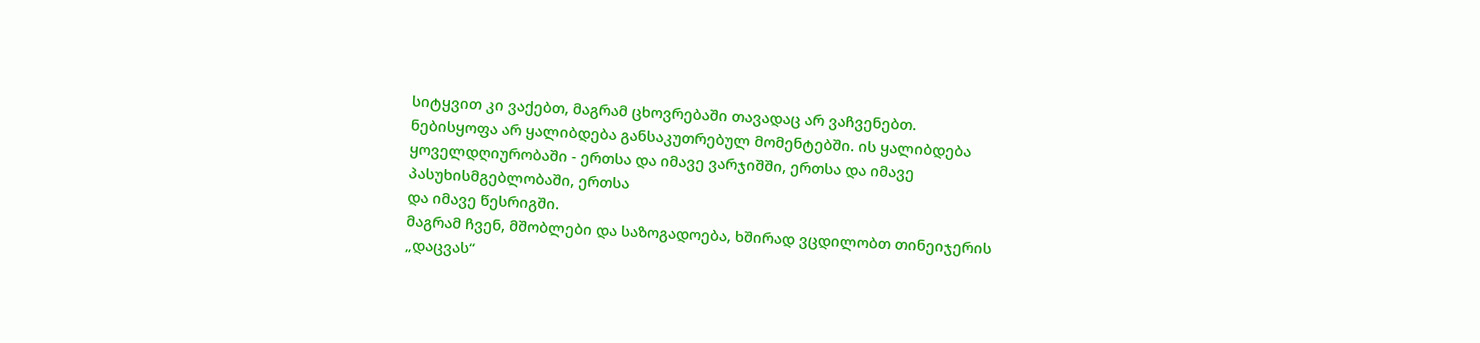სიტყვით კი ვაქებთ, მაგრამ ცხოვრებაში თავადაც არ ვაჩვენებთ.
ნებისყოფა არ ყალიბდება განსაკუთრებულ მომენტებში. ის ყალიბდება
ყოველდღიურობაში - ერთსა და იმავე ვარჯიშში, ერთსა და იმავე პასუხისმგებლობაში, ერთსა
და იმავე წესრიგში.
მაგრამ ჩვენ, მშობლები და საზოგადოება, ხშირად ვცდილობთ თინეიჯერის
„დაცვას“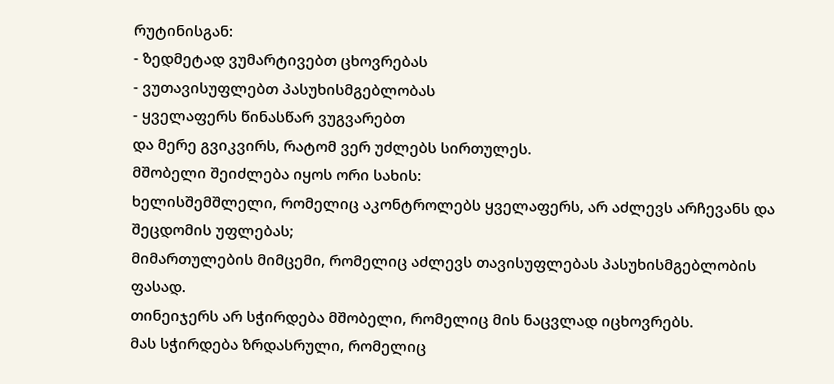რუტინისგან:
- ზედმეტად ვუმარტივებთ ცხოვრებას
- ვუთავისუფლებთ პასუხისმგებლობას
- ყველაფერს წინასწარ ვუგვარებთ
და მერე გვიკვირს, რატომ ვერ უძლებს სირთულეს.
მშობელი შეიძლება იყოს ორი სახის:
ხელისშემშლელი, რომელიც აკონტროლებს ყველაფერს, არ აძლევს არჩევანს და
შეცდომის უფლებას;
მიმართულების მიმცემი, რომელიც აძლევს თავისუფლებას პასუხისმგებლობის
ფასად.
თინეიჯერს არ სჭირდება მშობელი, რომელიც მის ნაცვლად იცხოვრებს.
მას სჭირდება ზრდასრული, რომელიც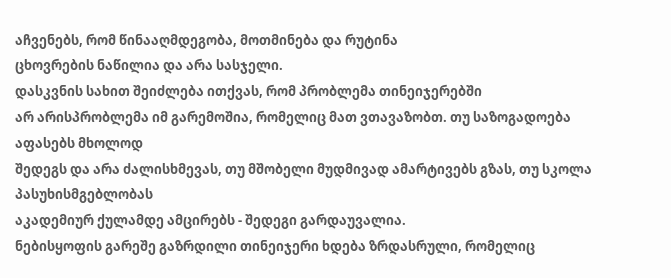აჩვენებს, რომ წინააღმდეგობა, მოთმინება და რუტინა
ცხოვრების ნაწილია და არა სასჯელი.
დასკვნის სახით შეიძლება ითქვას, რომ პრობლემა თინეიჯერებში
არ არისპრობლემა იმ გარემოშია, რომელიც მათ ვთავაზობთ. თუ საზოგადოება აფასებს მხოლოდ
შედეგს და არა ძალისხმევას, თუ მშობელი მუდმივად ამარტივებს გზას, თუ სკოლა პასუხისმგებლობას
აკადემიურ ქულამდე ამცირებს - შედეგი გარდაუვალია.
ნებისყოფის გარეშე გაზრდილი თინეიჯერი ხდება ზრდასრული, რომელიც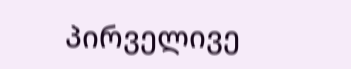პირველივე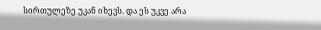სირთულეზე უკან იხევს. და ეს უკვე არა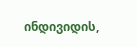ინდივიდის,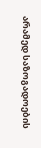არამედ საზოგადოების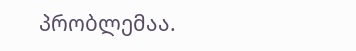პრობლემაა.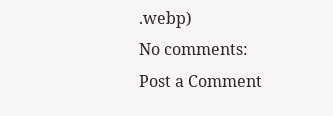.webp)
No comments:
Post a Comment